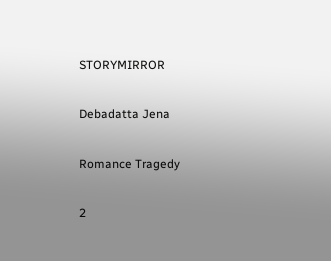STORYMIRROR

Debadatta Jena

Romance Tragedy

2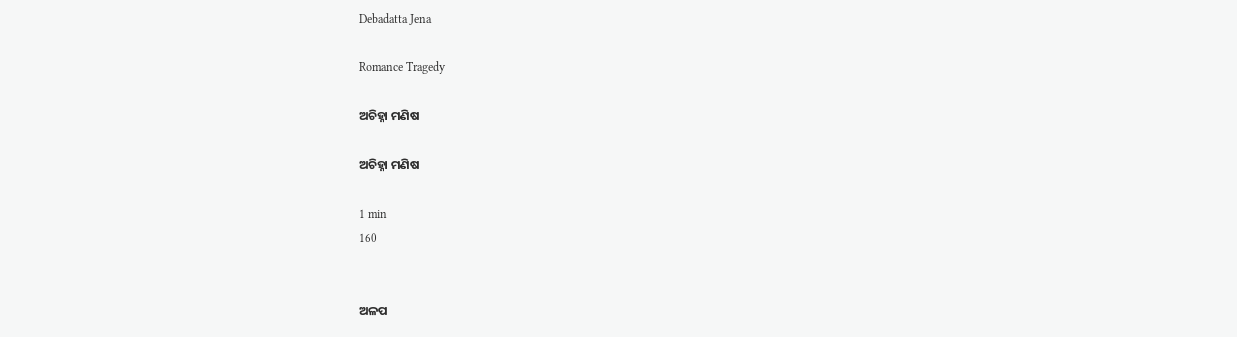Debadatta Jena

Romance Tragedy

ଅଚିହ୍ନା ମଣିଷ

ଅଚିହ୍ନା ମଣିଷ

1 min
160


ଅଳପ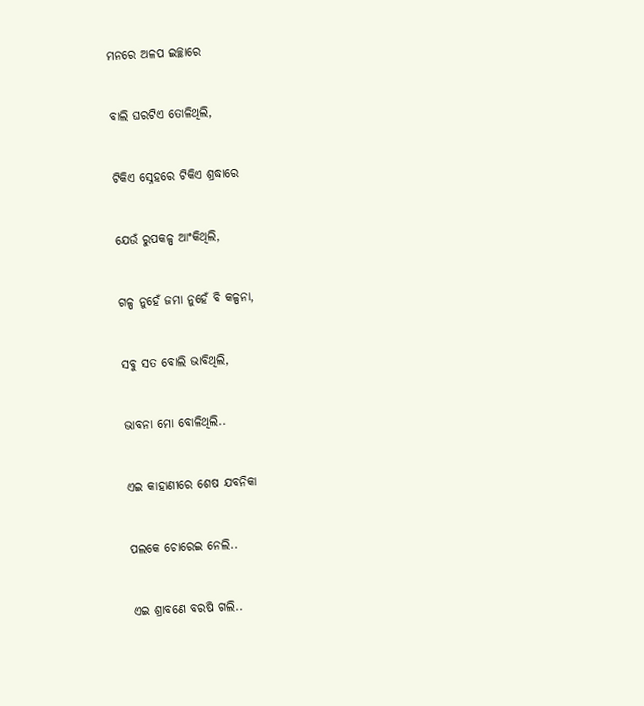ମନରେ ଅଳପ ଇଚ୍ଛାରେ


ବାଲି ଘରଟିଏ ତୋଳିଥିଲି,


ଟିକିଏ ସ୍ନେହରେ ଟିକିଏ ଶ୍ରଦ୍ଧାରେ


ଯେଉଁ ରୁପକଳ୍ପ ଆଂକିଥିଲି,


ଗଳ୍ପ ନୁହେଁ ଜମା ନୁହେଁ ବି କଳ୍ପନା,


ସବୁ ସତ ବୋଲି ଭାବିଥିଲି,


ଭାବନା ମୋ ବୋଳିଥିଲି..


ଏଇ କାହାଣୀରେ ଶେଷ ଯବନିକା


ପଲକେ ଚୋରେଇ ନେଲି..


ଏଇ ଶ୍ରାବଣେ ବରଷି ଗଲି..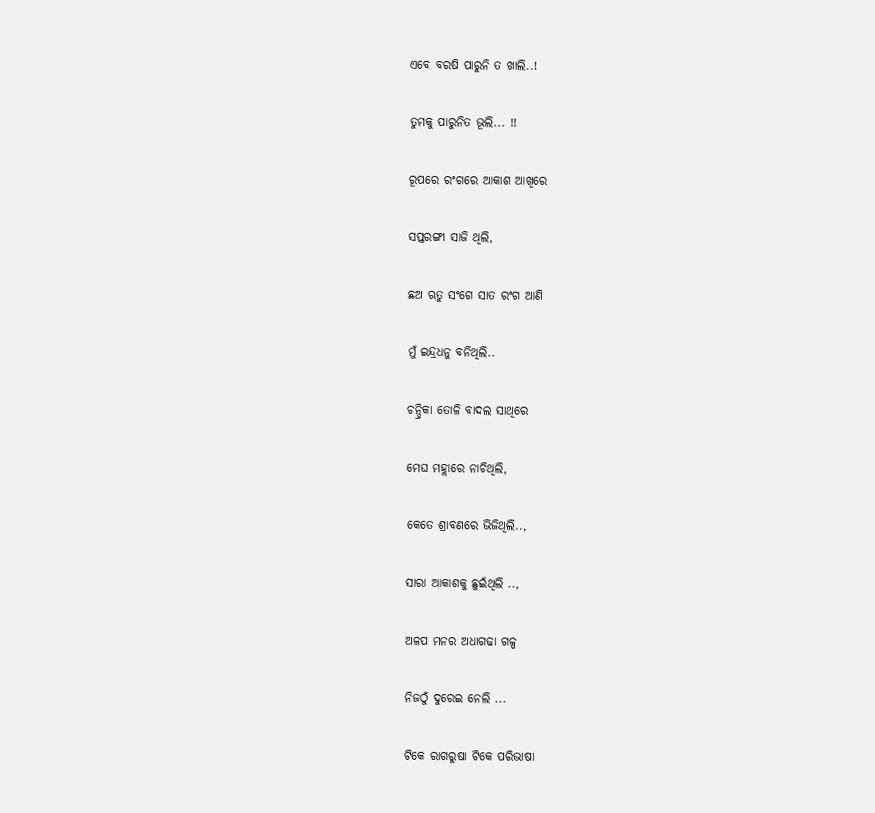ଏବେ ବରଷି ପାରୁନି ତ ଖାଲି..!


ତୁମକୁ ପାରୁନିତ ଭୂଲି... !!


ରୂପରେ ରଂଗରେ ଆକାଶ ଆଖିରେ


ସପ୍ତରଙ୍ଗୀ ସାଜି ଥିଲି,


ଛଅ ଋତୁ ସଂଗେ ସାତ ରଂଗ ଆଣି


ମୁଁ ଇନ୍ଦ୍ରଧନୁ ବନିଥିଲି..


ଚନ୍ଦ୍ରିକା ତୋଳି ବାଦଲ ସାଥିରେ


ମେଘ ମହ୍ଲାରେ ନାଚିଥିଲି,


କେତେ ଶ୍ରାବଣରେ ଭିଜିଥିଲି..,


ସାରା ଆକାଶକୁ ଛୁଇଁଥିଲି ..,


ଅଳପ ମନର ଅଧାଗଢା ଗଳ୍ପ


ନିଜଠୁଁ ଦୁରେଇ ନେଲି ...


ଟିକେ ରାଗରୁଷା ଟିକେ ପରିଭାଷା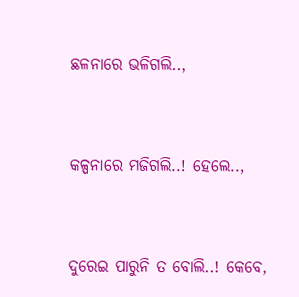ଛଳନାରେ ଭଳିଗଲି..,


କଳ୍ପନାରେ ମଜିଗଲି..! ହେଲେ..,


ଦୁରେଇ ପାରୁନି ତ ବୋଲି..! କେବେ,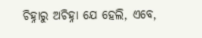ଚିହ୍ନାରୁ ଅଚିହ୍ନା ଯେ ହେଲି, ଏବେ,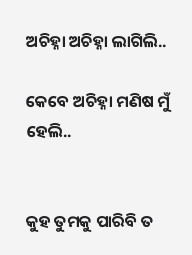ଅଚିହ୍ନା ଅଚିହ୍ନା ଲାଗିଲି..

କେବେ ଅଚିହ୍ନା ମଣିଷ ମୁଁ ହେଲି..


କୁହ ତୁମକୁ ପାରିବି ତ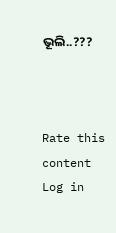ଭୂଲି..???



Rate this content
Log in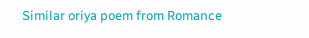Similar oriya poem from Romance